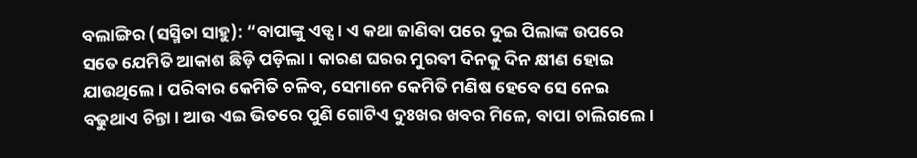ବଲାଙ୍ଗିର (ସସ୍ମିତା ସାହୁ): “ବାପାଙ୍କୁ ଏଡ୍ସ । ଏ କଥା ଜାଣିବା ପରେ ଦୁଇ ପିଲାଙ୍କ ଉପରେ ସତେ ଯେମିତି ଆକାଶ ଛିଡ଼ି ପଡ଼ିଲା। କାରଣ ଘରର ମୁରବୀ ଦିନକୁ ଦିନ କ୍ଷୀଣ ହୋଇ ଯାଉଥିଲେ। ପରିବାର କେମିତି ଚଳିବ, ସେମାନେ କେମିତି ମଣିଷ ହେବେ ସେ ନେଇ ବଢୁଥାଏ ଚିନ୍ତା। ଆଉ ଏଇ ଭିତରେ ପୁଣି ଗୋଟିଏ ଦୁଃଖର ଖବର ମିଳେ, ବାପା ଚାଲିଗଲେ।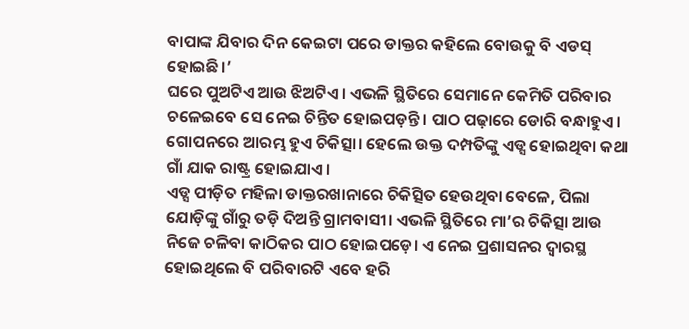ବାପାଙ୍କ ଯିବାର ଦିନ କେଇଟା ପରେ ଡାକ୍ତର କହିଲେ ବୋଉକୁ ବି ଏଡସ୍ ହୋଇଛି।’
ଘରେ ପୁଅଟିଏ ଆଉ ଝିଅଟିଏ। ଏଭଳି ସ୍ଥିତିରେ ସେମାନେ କେମିତି ପରିବାର ଚଳେଇବେ ସେ ନେଇ ଚିନ୍ତିତ ହୋଇପଡ଼ନ୍ତି। ପାଠ ପଢ଼ାରେ ଡୋରି ବନ୍ଧାହୁଏ। ଗୋପନରେ ଆରମ୍ଭ ହୁଏ ଚିକିତ୍ସା। ହେଲେ ଉକ୍ତ ଦମ୍ପତିଙ୍କୁ ଏଡ୍ସ ହୋଇଥିବା କଥା ଗାଁ ଯାକ ରାଷ୍ଟ୍ର ହୋଇଯାଏ।
ଏଡ୍ସ ପୀଡ଼ିତ ମହିଳା ଡାକ୍ତରଖାନାରେ ଚିକିତ୍ସିତ ହେଉଥିବା ବେଳେ, ପିଲା ଯୋଡ଼ିଙ୍କୁ ଗାଁରୁ ତଡ଼ି ଦିଅନ୍ତି ଗ୍ରାମବାସୀ। ଏଭଳି ସ୍ଥିତିରେ ମା’ର ଚିକିତ୍ସା ଆଉ ନିଜେ ଚଳିବା କାଠିକର ପାଠ ହୋଇପଡ଼େ। ଏ ନେଇ ପ୍ରଶାସନର ଦ୍ୱାରସ୍ଥ ହୋଇଥିଲେ ବି ପରିବାରଟି ଏବେ ହରି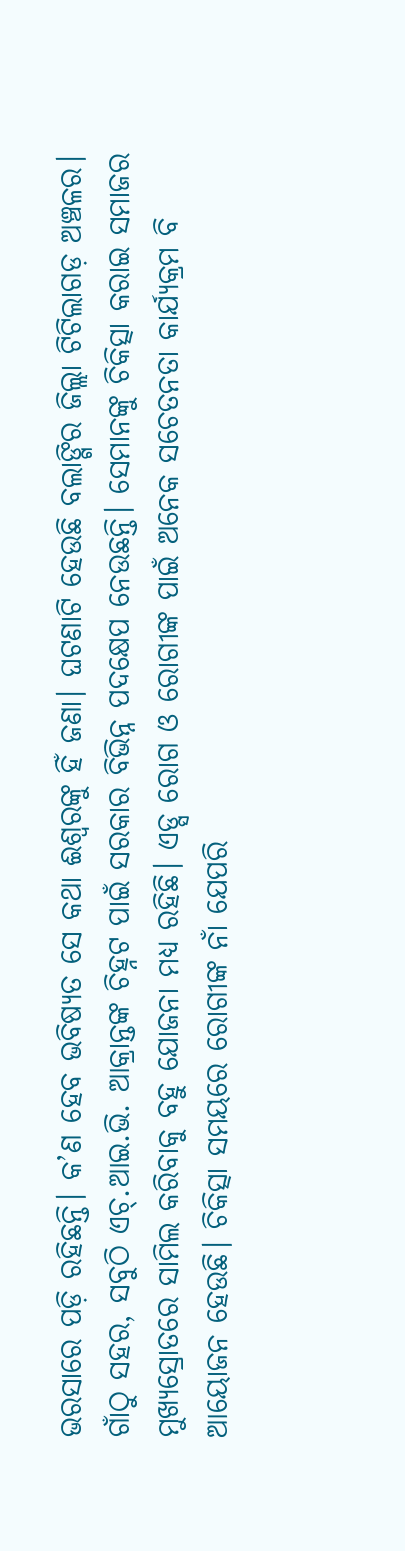ଭରସାରେ ପଡ଼ି ରହିଛନ୍ତି। କ’ଣ ହେବ ଭବିଷ୍ୟତ ସେ କଥା ଈଶ୍ୱରଙ୍କୁ ହିଁ ଜଣା। ଘଟଣାଟି ହେଉଛି ବଲାଙ୍ଗିର ଜିଲ୍ଲା ଟିଟିଲାଗଡ଼ ଅଞ୍ଚଳର।
ଗାଁଠୁ ସହର, ସବୁଠି ଏଚ୍.ଆଇ.ଭି. ଆକ୍ରାନ୍ତଙ୍କ ଚିହ୍ନଟ ପାଇଁ ସରକାର ବିଭିନ୍ନ ପଦକ୍ଷେପ ନେଉଛନ୍ତି। ସେମାନଙ୍କୁ ଚିକିତ୍ସା କରାଇ ସମାଜର ମୁଖ୍ୟସ୍ରୋତରେ ସାମିଲ କରିବାକୁ ବହୁ ଯୋଜନା ମଧ୍ୟ ରହିଛି। ଏଡ୍ସ ରୋଗ ଓ ରୋଗୀଙ୍କ ପାଇଁ ଅନେକ ସଚେତନତା କାର୍ଯ୍ୟକ୍ରମ ବି ଆୟୋଜନ ହେଉଛି। ଚିକିତ୍ସା ସମୟରେ ରୋଗୀଙ୍କ ନାଁ ଯେପରି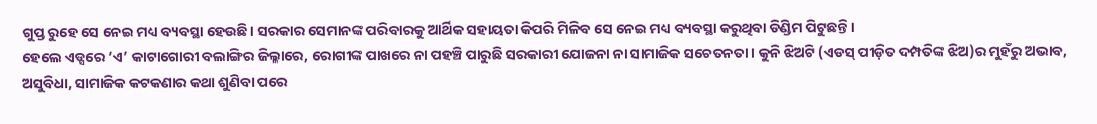ଗୁପ୍ତ ରୁହେ ସେ ନେଇ ମଧ୍ୟ ବ୍ୟବସ୍ଥା ହେଉଛି। ସରକାର ସେମାନଙ୍କ ପରିବାରକୁ ଆର୍ଥିକ ସହାୟତା କିପରି ମିଳିବ ସେ ନେଇ ମଧ୍ୟ ବ୍ୟବସ୍ଥା କରୁଥିବା ଡିଣ୍ଡିମ ପିଟୁଛନ୍ତି।
ହେଲେ ଏଡ୍ସରେ ‘ଏ’ କାଟାଗୋରୀ ବଲାଙ୍ଗିର ଜିଲ୍ଳାରେ, ରୋଗୀଙ୍କ ପାଖରେ ନା ପହଞ୍ଚି ପାରୁଛି ସରକାରୀ ଯୋଜନା ନା ସାମାଜିକ ସଚେତନତା। କୁନି ଝିଅଟି (ଏଡସ୍ ପୀଡ଼ିତ ଦମ୍ପତିଙ୍କ ଝିଅ)ର ମୁହଁରୁ ଅଭାବ, ଅସୁବିଧା, ସାମାଜିକ କଟକଣାର କଥା ଶୁଣିବା ପରେ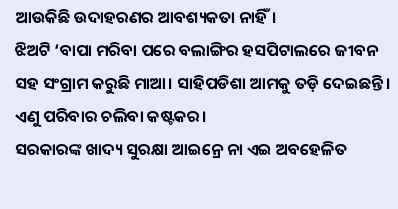ଆଉକିଛି ଉଦାହରଣର ଆବଶ୍ୟକତା ନାହିଁ।
ଝିଅଟି ‘ବାପା ମରିବା ପରେ ବଲାଙ୍ଗିର ହସପିଟାଲରେ ଜୀବନ ସହ ସଂଗ୍ରାମ କରୁଛି ମାଆ। ସାହିପଡିଶା ଆମକୁ ତଡ଼ି ଦେଇଛନ୍ତି। ଏଣୁ ପରିବାର ଚଲିବା କଷ୍ଟକର।
ସରକାରଙ୍କ ଖାଦ୍ୟ ସୁରକ୍ଷା ଆଇନ୍ରେ ନା ଏଇ ଅବହେଳିତ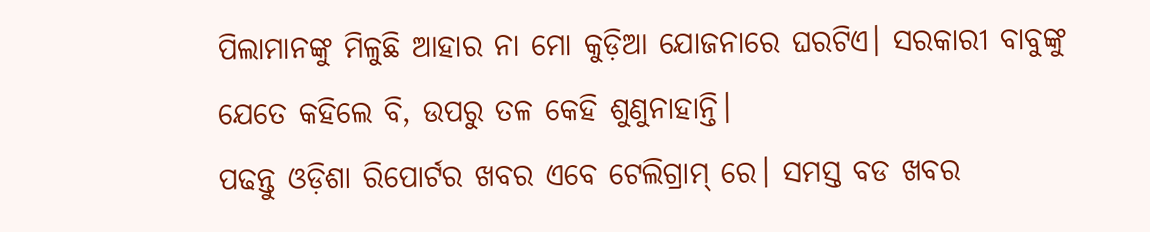ପିଲାମାନଙ୍କୁ ମିଳୁଛି ଆହାର ନା ମୋ କୁଡ଼ିଆ ଯୋଜନାରେ ଘରଟିଏ। ସରକାରୀ ବାବୁଙ୍କୁ ଯେତେ କହିଲେ ବି, ଉପରୁ ତଳ କେହି ଶୁଣୁନାହାନ୍ତି।
ପଢନ୍ତୁ ଓଡ଼ିଶା ରିପୋର୍ଟର ଖବର ଏବେ ଟେଲିଗ୍ରାମ୍ ରେ। ସମସ୍ତ ବଡ ଖବର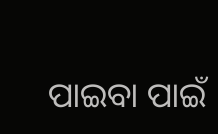ପାଇବା ପାଇଁ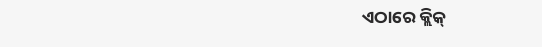ଏଠାରେ କ୍ଲିକ୍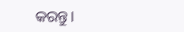କରନ୍ତୁ।